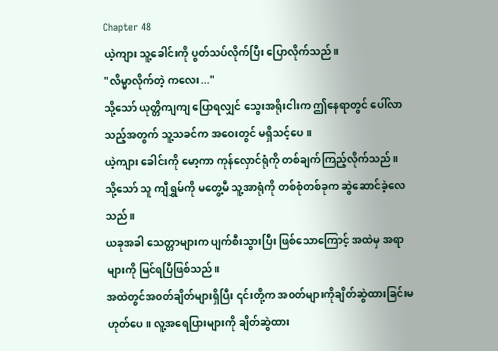Chapter 48
ယဲ့ကျား သူ့ခေါင်းကို ပွတ်သပ်လိုက်ပြီး ပြောလိုက်သည်။
"လိမ္မာလိုက်တဲ့ ကလေး..."
သို့သော် ယုတ္တိကျကျ ပြောရလျှင် သွေးအရိုးငါးက ဤနေရာတွင် ပေါ်လာသည့်အတွက် သူ့သခင်က အဝေးတွင် မရှိသင့်ပေ။
ယဲ့ကျား ခေါင်းကို မော့ကာ ကုန်လှောင်ရုံကို တစ်ချက်ကြည့်လိုက်သည်။
သို့သော် သူ ကျီရွှမ်ကို မတွေ့မီ သူ့အာရုံကို တစ်စုံတစ်ခုက ဆွဲဆောင်ခဲ့လေသည်။
ယခုအခါ သေတ္တာများက ပျက်စီးသွားပြီး ဖြစ်သောကြောင့် အထဲမှ အရာများကို မြင်ရပြီဖြစ်သည်။
အထဲတွင်အ၀တ်ချိတ်များရှိပြီး ၎င်းတို့က အ၀တ်များကိုချိတ်ဆွဲထားခြင်းမဟုတ်ပေ။ လူ့အရေပြားများကို ချိတ်ဆွဲထား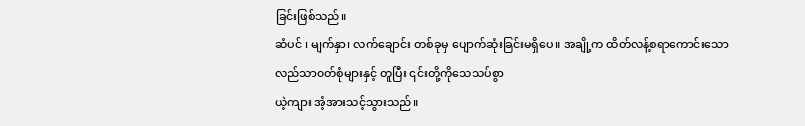ခြင်းဖြစ်သည်။
ဆံပင် ၊ မျက်နှာ၊ လက်ချောင်း တစ်ခုမှ ပျောက်ဆုံးခြင်းမရှိပေ။ အချို့က ထိတ်လန့်စရာကောင်းသော လည်သာ၀တ်စုံများနှင့် တူပြီး ၎င်းတို့ကိုသေသပ်စွာ
ယဲ့ကျား အံ့အားသင့်သွားသည်။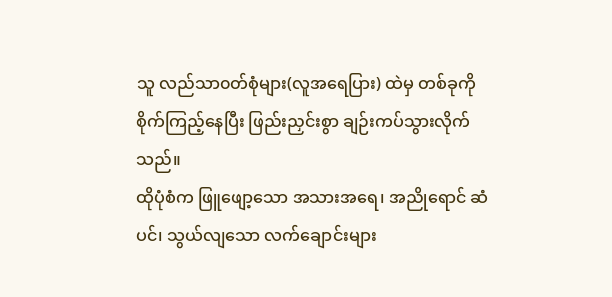သူ လည်သာ၀တ်စုံများ(လူအရေပြား) ထဲမှ တစ်ခုကို စိုက်ကြည့်နေပြီး ဖြည်းညှင်းစွာ ချဉ်းကပ်သွားလိုက်သည်။
ထိုပုံစံက ဖြူဖျော့သော အသားအရေ၊ အညိုရောင် ဆံပင်၊ သွယ်လျသော လက်ချောင်းများ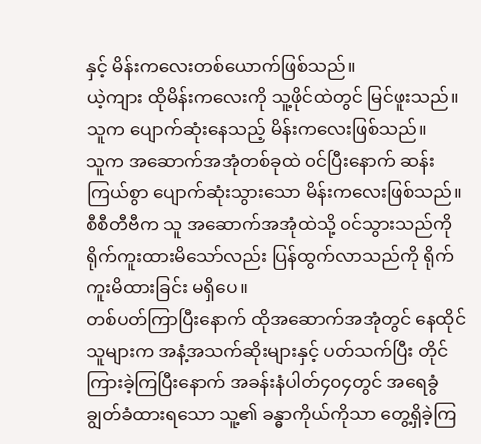နှင့် မိန်းကလေးတစ်ယောက်ဖြစ်သည်။
ယဲ့ကျား ထိုမိန်းကလေးကို သူ့ဖိုင်ထဲတွင် မြင်ဖူးသည်။
သူက ပျောက်ဆုံးနေသည့် မိန်းကလေးဖြစ်သည်။
သူက အဆောက်အအုံတစ်ခုထဲ ၀င်ပြီးနောက် ဆန်းကြယ်စွာ ပျောက်ဆုံးသွားသော မိန်းကလေးဖြစ်သည်။ စီစီတီဗီက သူ အဆောက်အအုံထဲသို့ ၀င်သွားသည်ကို ရိုက်ကူးထားမိသော်လည်း ပြန်ထွက်လာသည်ကို ရိုက်ကူးမိထားခြင်း မရှိပေ။
တစ်ပတ်ကြာပြီးနောက် ထိုအဆောက်အအုံတွင် နေထိုင်သူများက အနံ့အသက်ဆိုးများနှင့် ပတ်သက်ပြီး တိုင်ကြားခဲ့ကြပြီးနောက် အခန်းနံပါတ်၄၀၄တွင် အရေခွံ ချွတ်ခံထားရသော သူ့၏ ခန္ဓာကိုယ်ကိုသာ တွေ့ရှိခဲ့ကြ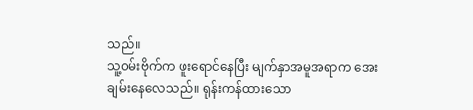သည်။
သူ့၀မ်းဗိုက်က ဖူးရောင်နေပြီး မျက်နှာအမူအရာက အေးချမ်းနေလေသည်။ ရုန်းကန်ထားသော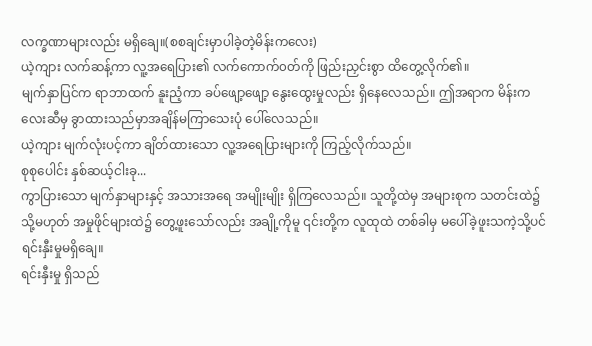လက္ခဏာများလည်း မရှိချေ။(စစချင်းမှာပါခဲ့တဲ့မိန်းကလေး)
ယဲ့ကျား လက်ဆန့်ကာ လူ့အရေပြား၏ လက်ကောက်၀တ်ကို ဖြည်းညှင်းစွာ ထိတွေ့လိုက်၏။
မျက်နှာပြင်က ရာဘာထက် နူးညံ့ကာ ခပ်ဖျော့ဖျော့ နွေးထွေးမှုလည်း ရှိနေလေသည်။ ဤအရာက မိန်းကလေးဆီမှ ခွာထားသည်မှာအချိန်မကြာသေးပုံ ပေါ်လေသည်။
ယဲ့ကျား မျက်လုံးပင့်ကာ ချိတ်ထားသော လူ့အရေပြားများကို ကြည့်လိုက်သည်။
စုစုပေါင်း နှစ်ဆယ့်ငါးခု...
ကွာပြားသော မျက်နှာများနှင့် အသားအရေ အမျိုးမျိုး ရှိကြလေသည်။ သူတို့ထဲမှ အများစုက သတင်းထဲ၌ သို့မဟုတ် အမှုဖိုင်များထဲ၌ တွေ့ဖူးသော်လည်း အချို့ကိုမူ ၎င်းတို့က လူထုထဲ တစ်ခါမှ မပေါ်ခဲ့ဖူးသကဲ့သို့ပင် ရင်းနှီးမှုမရှိချေ။
ရင်းနှီးမှု ရှိသည်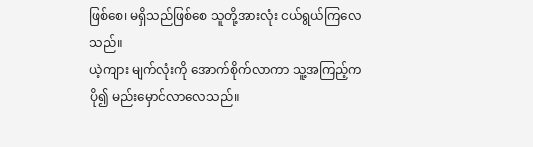ဖြစ်စေ၊ မရှိသည်ဖြစ်စေ သူတို့အားလုံး ငယ်ရွယ်ကြလေသည်။
ယဲ့ကျား မျက်လုံးကို အောက်စိုက်လာကာ သူ့အကြည့်က ပို၍ မည်းမှောင်လာလေသည်။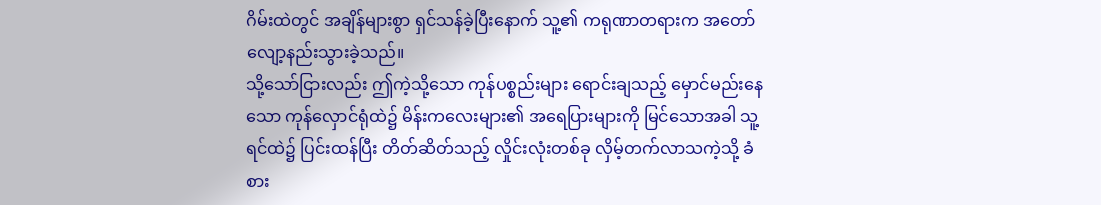ဂိမ်းထဲတွင် အချိန်များစွာ ရှင်သန်ခဲ့ပြီးနောက် သူ့၏ ကရုဏာတရားက အတော်လျော့နည်းသွားခဲ့သည်။
သို့သော်ငြားလည်း ဤကဲ့သို့သော ကုန်ပစ္စည်းများ ရောင်းချသည့် မှောင်မည်းနေသော ကုန်လှောင်ရုံထဲ၌ မိန်းကလေးများ၏ အရေပြားများကို မြင်သောအခါ သူ့ရင်ထဲ၌ ပြင်းထန်ပြီး တိတ်ဆိတ်သည့် လှိုင်းလုံးတစ်ခု လှိမ့်တက်လာသကဲ့သို့ ခံစား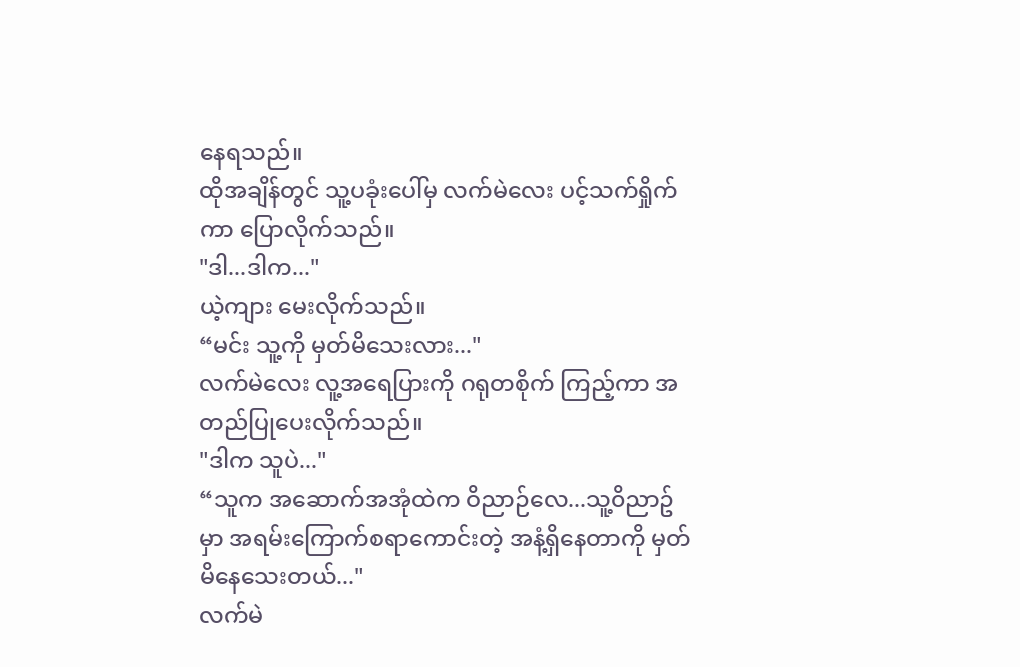နေရသည်။
ထိုအချိန်တွင် သူ့ပခုံးပေါ်မှ လက်မဲလေး ပင့်သက်ရှိုက်ကာ ပြောလိုက်သည်။
"ဒါ...ဒါက..."
ယဲ့ကျား မေးလိုက်သည်။
“မင်း သူ့ကို မှတ်မိသေးလား..."
လက်မဲလေး လူ့အရေပြားကို ဂရုတစိုက် ကြည့်ကာ အတည်ပြုပေးလိုက်သည်။
"ဒါက သူပဲ..."
“သူက အဆောက်အအုံထဲက ဝိညာဉ်လေ...သူ့၀ိညာဥ်မှာ အရမ်းကြောက်စရာကောင်းတဲ့ အနံ့ရှိနေတာကို မှတ်မိနေသေးတယ်..."
လက်မဲ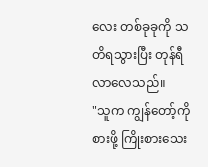လေး တစ်ခုခုကို သတိရသွားပြီး တုန်ရီလာလေသည်။
"သူက ကျွန်တော့်ကို စားဖို့ ကြိုးစားသေး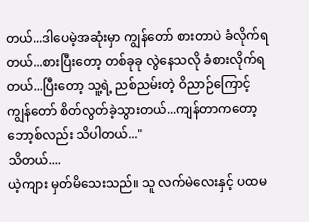တယ်...ဒါပေမဲ့အဆုံးမှာ ကျွန်တော် စားတာပဲ ခံလိုက်ရတယ်...စားပြီးတော့ တစ်ခုခု လွဲနေသလို ခံစားလိုက်ရတယ်...ပြီးတော့ သူ့ရဲ့ ညစ်ညမ်းတဲ့ ဝိညာဉ်ကြောင့် ကျွန်တော် စိတ်လွတ်ခဲ့သွားတယ်...ကျန်တာကတော့ ဘော့စ်လည်း သိပါတယ်..."
သိတယ်....
ယဲ့ကျား မှတ်မိသေးသည်။ သူ လက်မဲလေးနှင့် ပထမ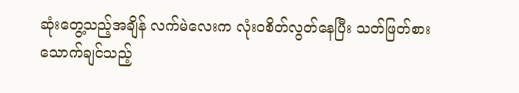ဆုံးတွေ့သည့်အချိန် လက်မဲလေးက လုံး၀စိတ်လွတ်နေပြီး သတ်ဖြတ်စားသောက်ချင်သည့်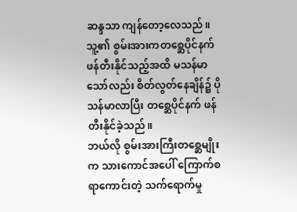ဆန္ဒသာ ကျန်တော့လေသည်။ သူ့၏ စွမ်းအားကတစ္ဆေပိုင်နက် ဖန်တီးနိုင်သည့်အထိ မသန်မာသော်လည်း စိတ်လွတ်နေချိန်၌ ပိုသန်မာလာပြီး တစ္ဆေပိုင်နက် ဖန်တီးနိုင်ခဲ့သည်။
ဘယ်လို စွမ်းအားကြီးတစ္ဆေမျိုးက သားကောင်အပေါ် ကြောက်စရာကောင်းတဲ့ သက်ရောက်မှု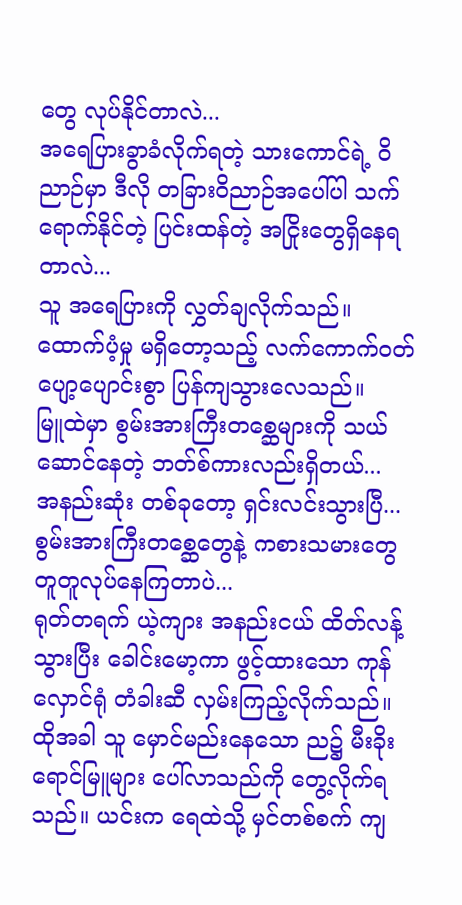တွေ လုပ်နိုင်တာလဲ...
အရေပြားခွာခံလိုက်ရတဲ့ သားကောင်ရဲ့ ဝိညာဉ်မှာ ဒီလို တခြားဝိညာဉ်အပေါ်ပါ သက်ရောက်နိုင်တဲ့ ပြင်းထန်တဲ့ အငြိုးတွေရှိနေရတာလဲ...
သူ အရေပြားကို လွှတ်ချလိုက်သည်။
ထောက်ပံ့မှု မရှိတော့သည့် လက်ကောက်၀တ် ပျော့ပျောင်းစွာ ပြန်ကျသွားလေသည်။
မြူထဲမှာ စွမ်းအားကြီးတစ္ဆေများကို သယ်ဆောင်နေတဲ့ ဘတ်စ်ကားလည်းရှိတယ်...
အနည်းဆုံး တစ်ခုတော့ ရှင်းလင်းသွားပြီ...
စွမ်းအားကြီးတစ္ဆေတွေနဲ့ ကစားသမားတွေ တူတူလုပ်နေကြတာပဲ...
ရုတ်တရက် ယဲ့ကျား အနည်းငယ် ထိတ်လန့်သွားပြီး ခေါင်းမော့ကာ ဖွင့်ထားသော ကုန်လှောင်ရုံ တံခါးဆီ လှမ်းကြည့်လိုက်သည်။
ထိုအခါ သူ မှောင်မည်းနေသော ည၌ မီးခိုးရောင်မြူများ ပေါ်လာသည်ကို တွေ့လိုက်ရသည်။ ယင်းက ရေထဲသို့ မှင်တစ်စက် ကျ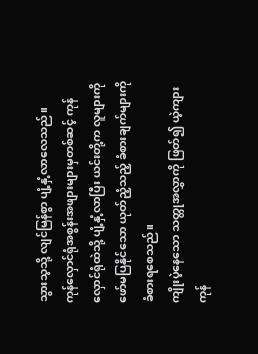သွားသ့သို့ လျင်မြန်စွာ ပျံ့နှံ့လာလေသည်။
ကုန်လှောင်ရုံအစွန်းအဖျားများမှတစ်ဆင့် ကုန်လှောင်ရုံထဲသို့ ပျံ့နှံ့လာပြီး ယင်းတို့က လူများကို ဖော်မပြနိုင်သော ယုတ်ညံ့သည့် ခံစားချက်များကို ခံစားရစေသည်။
ကျိုးပဲ့နေသော သတ္တုအလွှာကို ဖြတ်၍ ယဲ့ကျား ကုန်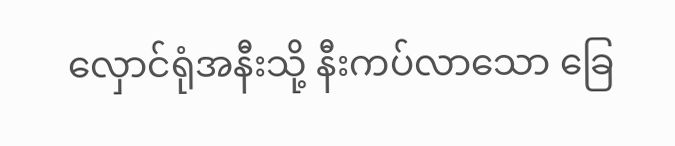လှောင်ရုံအနီးသို့ နီးကပ်လာသော ခြေ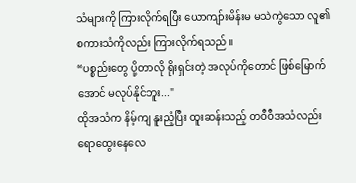သံများကို ကြားလိုက်ရပြီး ယောကျာ်းမိန်းမ မသဲကွဲသော လူ၏ စကားသံကိုလည်း ကြားလိုက်ရသည်။
“ပစ္စည်းတွေ ပို့တာလို ရိုးရှင်းတဲ့ အလုပ်ကိုတောင် ဖြစ်မြောက်အောင် မလုပ်နိုင်ဘူး..."
ထိုအသံက နိမ့်ကျ နူးညံ့ပြီး ထူးဆန်းသည့် တဝီဝီအသံလည်း ရောထွေးနေလေ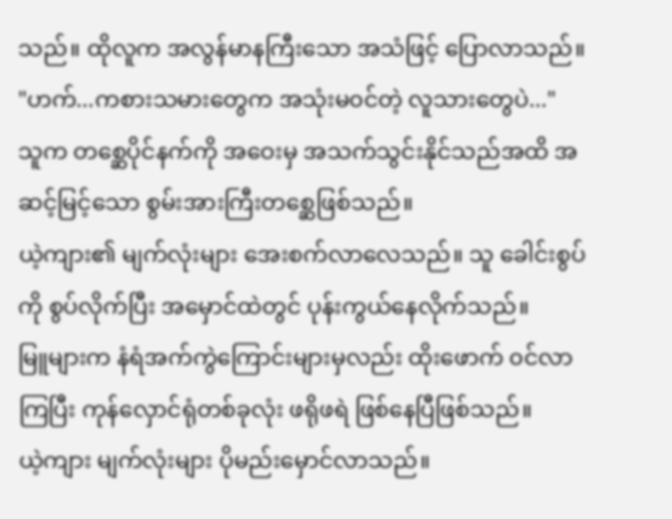သည်။ ထိုလူက အလွန်မာနကြီးသော အသံဖြင့် ပြောလာသည်။
"ဟက်...ကစားသမားတွေက အသုံးမ၀င်တဲ့ လူသားတွေပဲ..."
သူက တစ္ဆေပိုင်နက်ကို အဝေးမှ အသက်သွင်းနိုင်သည်အထိ အဆင့်မြင့်သော စွမ်းအားကြီးတစ္ဆေဖြစ်သည်။
ယဲ့ကျား၏ မျက်လုံးများ အေးစက်လာလေသည်။ သူ ခေါင်းစွပ်ကို စွပ်လိုက်ပြီး အမှောင်ထဲတွင် ပုန်းကွယ်နေလိုက်သည်။
မြူများက နံရံအက်ကွဲကြောင်းများမှလည်း ထိုးဖောက် ၀င်လာကြပြီး ကုန်လှောင်ရုံတစ်ခုလုံး ဖရိုဖရဲ ဖြစ်နေပြီဖြစ်သည်။
ယဲ့ကျား မျက်လုံးများ ပိုမည်းမှောင်လာသည်။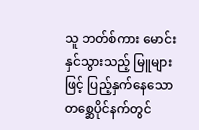သူ ဘတ်စ်ကား မောင်းနှင်သွားသည့် မြူများဖြင့် ပြည့်နှက်နေသော တစ္ဆေပိုင်နက်တွင်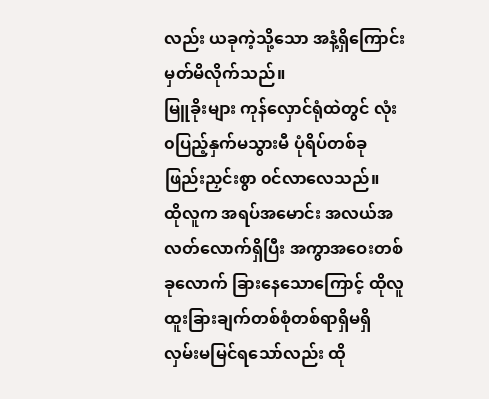လည်း ယခုကဲ့သို့သော အနံ့ရှိကြောင်း မှတ်မိလိုက်သည်။
မြူခိုးများ ကုန်လှောင်ရုံထဲတွင် လုံး၀ပြည့်နှက်မသွားမီ ပုံရိပ်တစ်ခု ဖြည်းညှင်းစွာ ၀င်လာလေသည်။
ထိုလူက အရပ်အမောင်း အလယ်အလတ်လောက်ရှိပြီး အကွာအဝေးတစ်ခုလောက် ခြားနေသောကြောင့် ထိုလူ ထူးခြားချက်တစ်စုံတစ်ရာရှိမရှိ လှမ်းမမြင်ရသော်လည်း ထို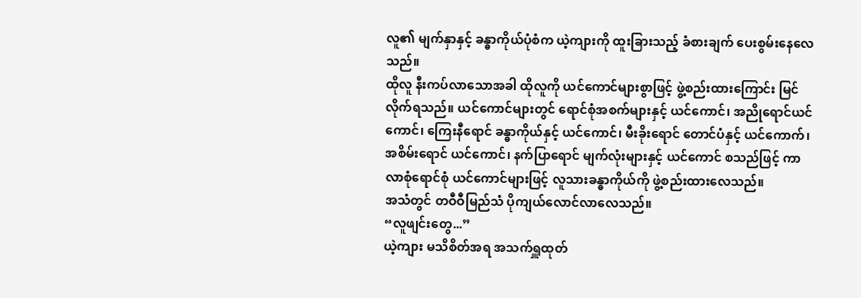လူ၏ မျက်နှာနှင့် ခန္ဓာကိုယ်ပုံစံက ယဲ့ကျားကို ထူးခြားသည့် ခံစားချက် ပေးစွမ်းနေလေသည်။
ထိုလူ နီးကပ်လာသောအခါ ထိုလူကို ယင်ကောင်များစွာဖြင့် ဖွဲ့စည်းထားကြောင်း မြင်လိုက်ရသည်။ ယင်ကောင်များတွင် ရောင်စုံအစက်များနှင့် ယင်ကောင်၊ အညိုရောင်ယင်ကောင်၊ ကြေးနီရောင် ခန္ဓာကိုယ်နှင့် ယင်ကောင်၊ မီးခိုးရောင် တောင်ပံနှင့် ယင်ကောက်၊ အစိမ်းရောင် ယင်ကောင်၊ နက်ပြာရောင် မျက်လုံးများနှင့် ယင်ကောင် စသည်ဖြင့် ကာလာစုံရောင်စုံ ယင်ကောင်များဖြင့် လူသားခန္ဓာကိုယ်ကို ဖွဲ့စည်းထားလေသည်။
အသံတွင် တဝီဝီမြည်သံ ပိုကျယ်လောင်လာလေသည်။
“လူဖျင်းတွေ...”
ယဲ့ကျား မသိစိတ်အရ အသက်ရှူထုတ်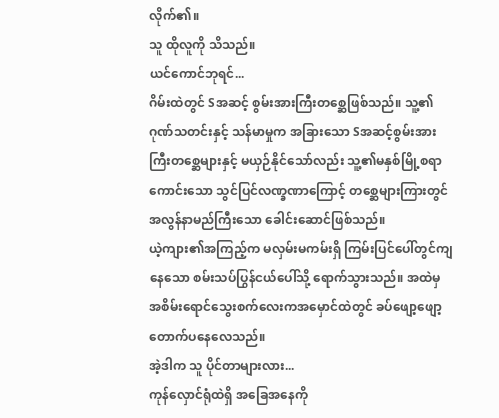လိုက်၏။
သူ ထိုလူကို သိသည်။
ယင်ကောင်ဘုရင်...
ဂိမ်းထဲတွင် Sအဆင့် စွမ်းအားကြီးတစ္ဆေဖြစ်သည်။ သူ့၏ဂုဏ်သတင်းနှင့် သန်မာမှုက အခြားသော Sအဆင့်စွမ်းအားကြီးတစ္ဆေများနှင့် မယှဉ်နိုင်သော်လည်း သူ့၏မနှစ်မြို့စရာကောင်းသော သွင်ပြင်လဏ္ခဏာကြောင့် တစ္ဆေများကြားတွင်အလွန်နာမည်ကြီးသော ခေါင်းဆောင်ဖြစ်သည်။
ယဲ့ကျား၏အကြည့်က မလှမ်းမကမ်းရှိ ကြမ်းပြင်ပေါ်တွင်ကျနေသော စမ်းသပ်ပြွန်ငယ်ပေါ်သို့ ရောက်သွားသည်။ အထဲမှ အစိမ်းရောင်သွေးစက်လေးကအမှောင်ထဲတွင် ခပ်ဖျော့ဖျော့တောက်ပနေလေသည်။
အဲ့ဒါက သူ ပိုင်တာများလား...
ကုန်လှောင်ရုံထဲရှိ အခြေအနေကို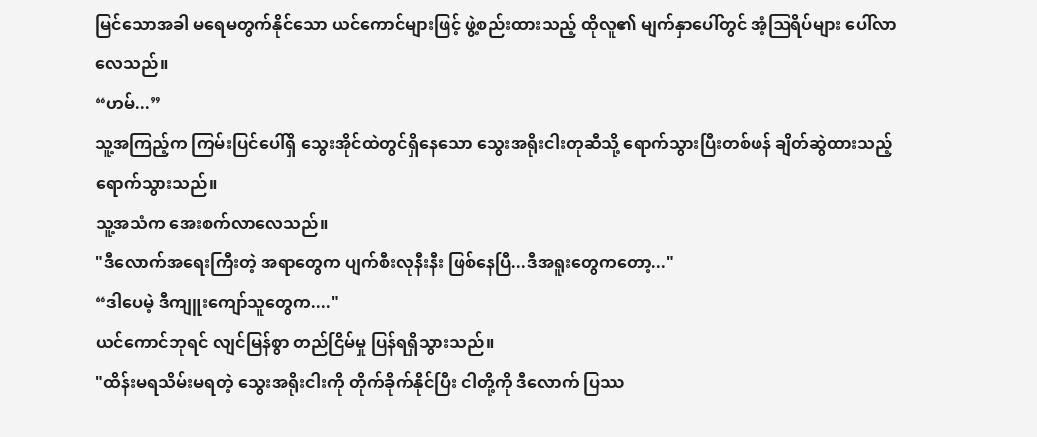မြင်သောအခါ မရေမတွက်နိုင်သော ယင်ကောင်များဖြင့် ဖွဲ့စည်းထားသည့် ထိုလူ၏ မျက်နှာပေါ်တွင် အံ့ဩရိပ်များ ပေါ်လာလေသည်။
“ဟမ်...”
သူ့အကြည့်က ကြမ်းပြင်ပေါ်ရှိ သွေးအိုင်ထဲတွင်ရှိနေသော သွေးအရိုးငါးတုဆီသို့ ရောက်သွားပြီးတစ်ဖန် ချိတ်ဆွဲထားသည့် ရောက်သွားသည်။
သူ့အသံက အေးစက်လာလေသည်။
"ဒီလောက်အရေးကြီးတဲ့ အရာတွေက ပျက်စီးလုနီးနီး ဖြစ်နေပြီ...ဒီအရူးတွေကတော့..."
“ဒါပေမဲ့ ဒီကျူးကျော်သူတွေက...."
ယင်ကောင်ဘုရင် လျင်မြန်စွာ တည်ငြိမ်မှု ပြန်ရရှိသွားသည်။
"ထိန်းမရသိမ်းမရတဲ့ သွေးအရိုးငါးကို တိုက်ခိုက်နိုင်ပြီး ငါတို့ကို ဒီလောက် ပြဿ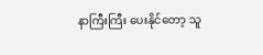နာကြီးကြီး ပေးနိုင်တော့ သူ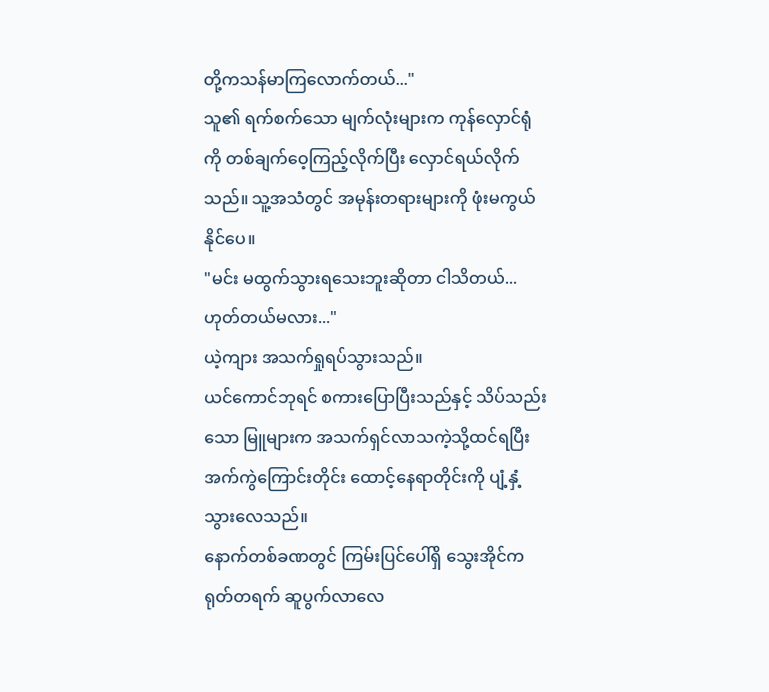တို့ကသန်မာကြလောက်တယ်..."
သူ၏ ရက်စက်သော မျက်လုံးများက ကုန်လှောင်ရုံကို တစ်ချက်ဝေ့ကြည့်လိုက်ပြီး လှောင်ရယ်လိုက်သည်။ သူ့အသံတွင် အမုန်းတရားများကို ဖုံးမကွယ်နိုင်ပေ။
"မင်း မထွက်သွားရသေးဘူးဆိုတာ ငါသိတယ်...ဟုတ်တယ်မလား..."
ယဲ့ကျား အသက်ရှုရပ်သွားသည်။
ယင်ကောင်ဘုရင် စကားပြောပြီးသည်နှင့် သိပ်သည်းသော မြူများက အသက်ရှင်လာသကဲ့သို့ထင်ရပြီး အက်ကွဲကြောင်းတိုင်း ထောင့်နေရာတိုင်းကို ပျံ့နှံ့သွားလေသည်။
နောက်တစ်ခဏတွင် ကြမ်းပြင်ပေါ်ရှိ သွေးအိုင်က ရုတ်တရက် ဆူပွက်လာလေ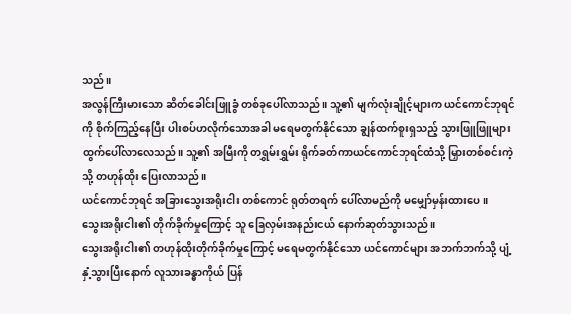သည်။
အလွန်ကြီးမားသော ဆိတ်ခေါင်းဖြူခွံ တစ်ခုပေါ်လာသည်။ သူ့၏ မျက်လုံးချိုင့်များက ယင်ကောင်ဘုရင်ကို စိုက်ကြည့်နေပြီး ပါးစပ်ဟလိုက်သောအခါ မရေမတွက်နိုင်သော ချွန်ထက်စူးရှသည့် သွားဖြူဖြူများ ထွက်ပေါ်လာလေသည်။ သူ့၏ အမြီးကို တရွှမ်းရွှမ်း ရိုက်ခတ်ကာယင်ကောင်ဘုရင်ထံသို့ မြှားတစ်စင်းကဲ့သို့ တဟုန်ထိုး ပြေးလာသည်။
ယင်ကောင်ဘုရင် အခြားသွေးအရိုးငါး တစ်ကောင် ရုတ်တရက် ပေါ်လာမည်ကို မမျှော်မှန်းထားပေ။
သွေးအရိုးငါး၏ တိုက်ခိုက်မှုကြောင့် သူ ခြေလှမ်းအနည်းငယ် နောက်ဆုတ်သွားသည်။
သွေးအရိုးငါး၏ တဟုန်ထိုးတိုက်ခိုက်မှုကြောင့် မရေမတွက်နိုင်သော ယင်ကောင်များ အဘက်ဘက်သို့ ပျံ့နှံ့သွားပြီးနောက် လူသားခန္ဓာကိုယ် ပြန်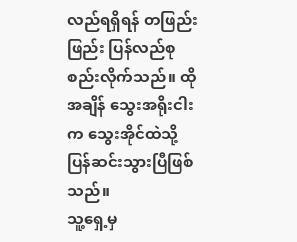လည်ရရှိရန် တဖြည်းဖြည်း ပြန်လည်စုစည်းလိုက်သည်။ ထိုအချိန် သွေးအရိုးငါးက သွေးအိုင်ထဲသို့ ပြန်ဆင်းသွားပြီဖြစ်သည်။
သူ့ရှေ့မှ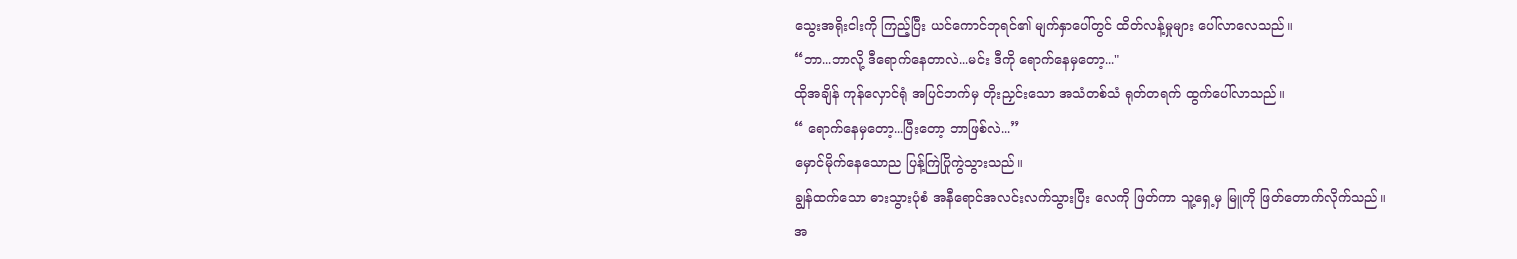သွေးအရိုးငါးကို ကြည့်ပြီး ယင်ကောင်ဘုရင်၏ မျက်နှာပေါ်တွင် ထိတ်လန့်မှုများ ပေါ်လာလေသည်။
“ဘာ...ဘာလို့ ဒီရောက်နေတာလဲ...မင်း ဒီကို ရောက်နေမှတော့..."
ထိုအချိန် ကုန်လှောင်ရုံ အပြင်ဘက်မှ တိုးညှင်းသော အသံတစ်သံ ရုတ်တရက် ထွက်ပေါ်လာသည်။
“ ရောက်နေမှတော့...ပြီးတော့ ဘာဖြစ်လဲ...”
မှောင်မိုက်နေသောည ပြန့်ကြဲပြိုကွဲသွားသည်။
ချွန်ထက်သော ဓားသွားပုံစံ အနီရောင်အလင်းလက်သွားပြီး လေကို ဖြတ်ကာ သူ့ရှေ့မှ မြူကို ဖြတ်တောက်လိုက်သည်။
အ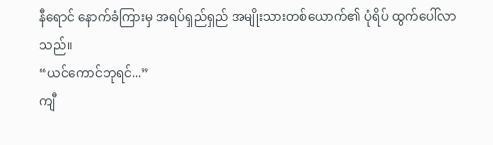နီရောင် နောက်ခံကြားမှ အရပ်ရှည်ရှည် အမျိုးသားတစ်ယောက်၏ ပုံရိပ် ထွက်ပေါ်လာသည်။
“ယင်ကောင်ဘုရင်...”
ကျီ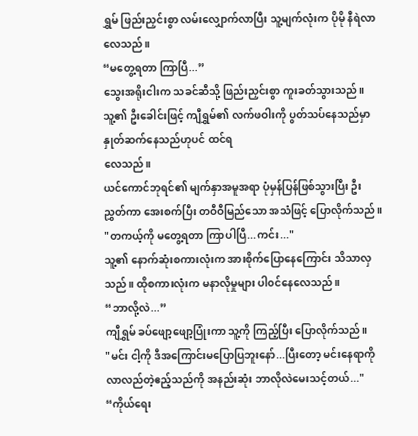ရွှမ် ဖြည်းညှင်းစွာ လမ်းလျှောက်လာပြီး သူ့မျက်လုံးက ပိုမို နီရဲလာလေသည်။
“မတွေ့ရတာ ကြာပြီ...”
သွေးအရိုးငါးက သခင်ဆီသို့ ဖြည်းညှင်းစွာ ကူးခတ်သွားသည်။
သူ့၏ ဦးခေါင်းဖြင့် ကျီရွှမ်၏ လက်ဖဝါးကို ပွတ်သပ်နေသည်မှာ နှုတ်ဆက်နေသည်ဟုပင် ထင်ရ
လေသည်။
ယင်ကောင်ဘုရင်၏ မျက်နှာအမူအရာ ပုံမှန်ပြန်ဖြစ်သွားပြီး ဦးညွှတ်ကာ အေးစက်ပြီး တဝီဝီမြည်သော အသံဖြင့် ပြောလိုက်သည်။
"တကယ့်ကို မတွေ့ရတာ ကြာပါပြီ...ကင်း..."
သူ့၏ နောက်ဆုံးစကားလုံးက အားစိုက်ပြောနေကြောင်း သိသာလှသည်။ ထိုစကားလုံးက မနာလိုမှုများ ပါ၀င်နေလေသည်။
“ဘာလို့လဲ...”
ကျီရွှမ် ခပ်ဖျော့ဖျော့ပြုံးကာ သူ့ကို ကြည့်ပြီး ပြောလိုက်သည်။
"မင်း ငါ့ကို ဒီအကြောင်းမပြောပြဘူးနော်...ပြီးတော့ မင်းနေရာကို လာလည်တဲ့ဧည့်သည်ကို အနည်းဆုံး ဘာလိုလဲမေးသင့်တယ်..."
“ကိုယ်ရေး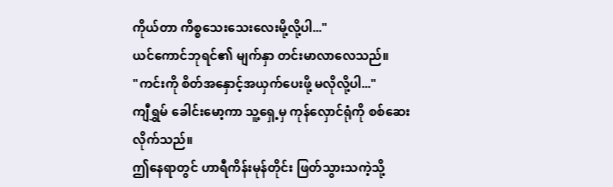ကိုယ်တာ ကိစ္စသေးသေးလေးမို့လို့ပါ..."
ယင်ကောင်ဘုရင်၏ မျက်နှာ တင်းမာလာလေသည်။
"ကင်းကို စိတ်အနှောင့်အယှက်ပေးဖို့ မလိုလို့ပါ..."
ကျီရွှမ် ခေါင်းမော့ကာ သူ့ရှေ့မှ ကုန်လှောင်ရုံကို စစ်ဆေးလိုက်သည်။
ဤနေရာတွင် ဟာရီကိန်းမုန်တိုင်း ဖြတ်သွားသကဲ့သို့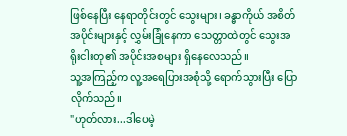ဖြစ်နေပြီး နေရာတိုင်းတွင် သွေးများ၊ ခန္ဓာကိုယ် အစိတ်အပိုင်းများနှင့် လွှမ်းခြုံနေကာ သေတ္တာထဲတွင် သွေးအရိုးငါးတု၏ အပိုင်းအစများ ရှိနေလေသည်။
သူ့အကြည့်က လူ့အရေပြားအစုံသို့ ရောက်သွားပြီး ပြောလိုက်သည်။
"ဟုတ်လား...ဒါပေမဲ့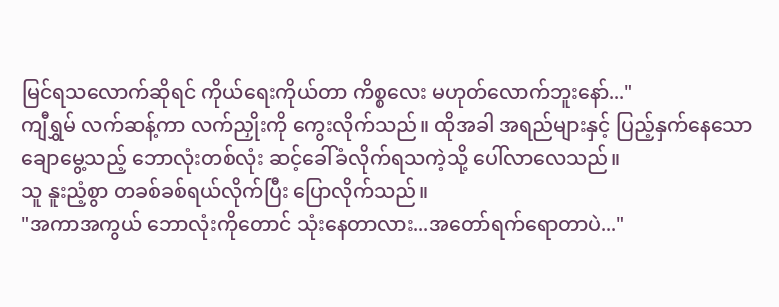မြင်ရသလောက်ဆိုရင် ကိုယ်ရေးကိုယ်တာ ကိစ္စလေး မဟုတ်လောက်ဘူးနော်..."
ကျီရွှမ် လက်ဆန့်ကာ လက်ညှိုးကို ကွေးလိုက်သည်။ ထိုအခါ အရည်များနှင့် ပြည့်နှက်နေသောချောမွေ့သည့် ဘောလုံးတစ်လုံး ဆင့်ခေါ်ခံလိုက်ရသကဲ့သို့ ပေါ်လာလေသည်။
သူ နူးညံ့စွာ တခစ်ခစ်ရယ်လိုက်ပြီး ပြောလိုက်သည်။
"အကာအကွယ် ဘောလုံးကိုတောင် သုံးနေတာလား...အတော်ရက်ရောတာပဲ..."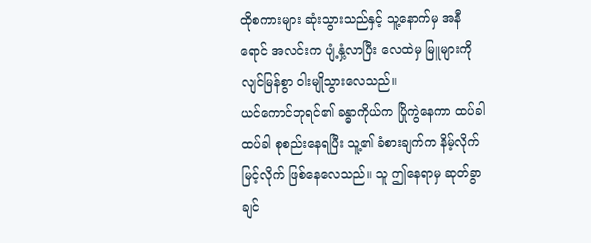ထိုစကားများ ဆုံးသွားသည်နှင့် သူ့နောက်မှ အနီရောင် အလင်းက ပျံ့နှံ့လာပြီး လေထဲမှ မြူများကို လျင်မြန်စွာ ဝါးမျိုသွားလေသည်။
ယင်ကောင်ဘုရင်၏ ခန္ဓာကိုယ်က ပြိုကွဲနေကာ ထပ်ခါထပ်ခါ စုစည်းနေရပြီး သူ့၏ ခံစားချက်က နိမ့်လိုက် မြင့်လိုက် ဖြစ်နေလေသည်။ သူ ဤနေရာမှ ဆုတ်ခွာချင်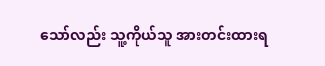သော်လည်း သူ့ကိုယ်သူ အားတင်းထားရ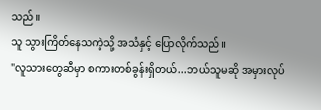သည်။
သူ သွားကြိတ်နေသကဲ့သို့ အသံနှင့် ပြောလိုက်သည်။
"လူသားတွေဆီမှာ စကားတစ်ခွန်းရှိတယ်...ဘယ်သူမဆို အမှားလုပ်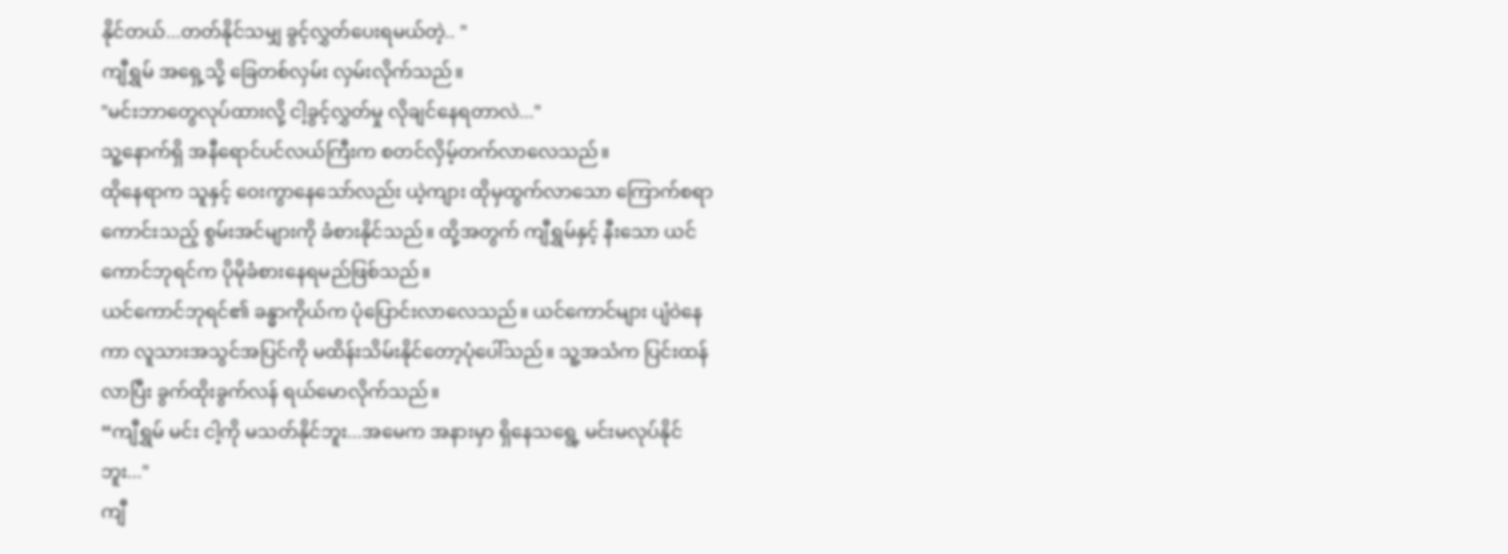နိုင်တယ်...တတ်နိုင်သမျှ ခွင့်လွှတ်ပေးရမယ်တဲ့.. "
ကျီရွှမ် အရှေ့သို့ ခြေတစ်လှမ်း လှမ်းလိုက်သည်။
"မင်းဘာတွေလုပ်ထားလို့ ငါ့ခွင့်လွှတ်မှု လိုချင်နေရတာလဲ..."
သူ့နောက်ရှိ အနီရောင်ပင်လယ်ကြီးက စတင်လှိမ့်တက်လာလေသည်။
ထိုနေရာက သူနှင့် ဝေးကွာနေသော်လည်း ယဲ့ကျား ထိုမှထွက်လာသော ကြောက်စရာကောင်းသည့် စွမ်းအင်များကို ခံစားနိုင်သည်။ ထို့အတွက် ကျီရွှမ်နှင့် နီးသော ယင်ကောင်ဘုရင်က ပိုမိုခံစားနေရမည်ဖြစ်သည်။
ယင်ကောင်ဘုရင်၏ ခန္ဓာကိုယ်က ပုံပြောင်းလာလေသည်။ ယင်ကောင်များ ပျံဝဲနေကာ လူသားအသွင်အပြင်ကို မထိန်းသိမ်းနိုင်တော့ပုံပေါ်သည်။ သူ့အသံက ပြင်းထန်လာပြီး ခွက်ထိုးခွက်လန် ရယ်မောလိုက်သည်။
“ကျီရွှမ် မင်း ငါ့ကို မသတ်နိုင်ဘူး...အမေက အနားမှာ ရှိနေသရွေ့ မင်းမလုပ်နိုင်ဘူး..."
ကျီ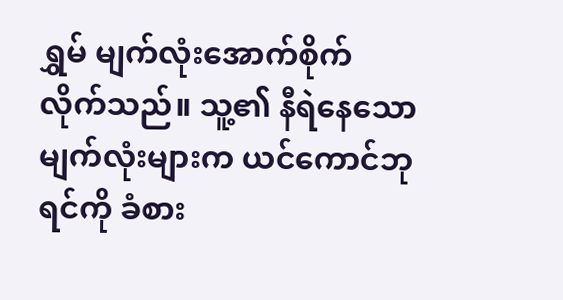ရွှမ် မျက်လုံးအောက်စိုက် လိုက်သည်။ သူ့၏ နီရဲနေသောမျက်လုံးများက ယင်ကောင်ဘုရင်ကို ခံစား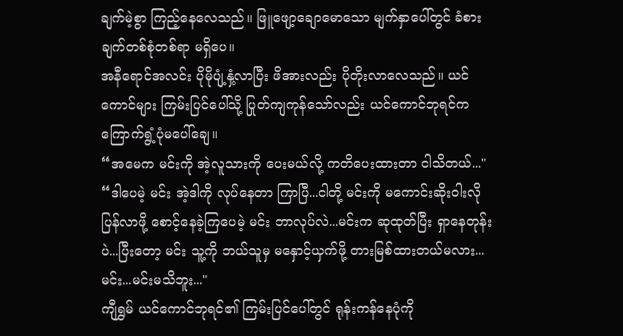ချက်မဲ့စွာ ကြည့်နေလေသည်။ ဖြူဖျော့ချောမောသော မျက်နှာပေါ်တွင် ခံစားချက်တစ်စုံတစ်ရာ မရှိပေ။
အနီရောင်အလင်း ပိုမိုပျံ့နှံ့လာပြီး ဖိအားလည်း ပိုတိုးလာလေသည်။ ယင်ကောင်များ ကြမ်းပြင်ပေါ်သို့ ပြုတ်ကျကုန်သော်လည်း ယင်ကောင်ဘုရင်က ကြောက်ရွံ့ပုံမပေါ်ချေ။
“အမေက မင်းကို အဲ့လူသားကို ပေးမယ်လို့ ကတိပေးထားတာ ငါသိတယ်..."
“ဒါပေမဲ့ မင်း အဲ့ဒါကို လုပ်နေတာ ကြာပြီ...ငါတို့ မင်းကို မကောင်းဆိုးဝါးလို ပြန်လာဖို့ စောင့်နေခဲ့ကြပေမဲ့ မင်း ဘာလုပ်လဲ...မင်းက ဆုထုတ်ပြီး ရှာနေတုန်းပဲ...ပြီးတော့ မင်း သူ့ကို ဘယ်သူမှ မနှောင့်ယှက်ဖို့ တားမြစ်ထားတယ်မလား... မင်း...မင်းမသိဘူး..."
ကျီရွှမ် ယင်ကောင်ဘုရင်၏ ကြမ်းပြင်ပေါ်တွင် ရုန်းကန်နေပုံကို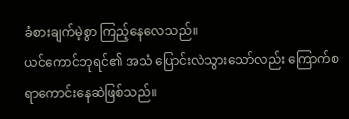ခံစားချက်မဲ့စွာ ကြည့်နေလေသည်။
ယင်ကောင်ဘုရင်၏ အသံ ပြောင်းလဲသွားသော်လည်း ကြောက်စရာကောင်းနေဆဲဖြစ်သည်။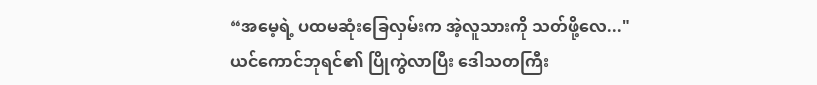“အမေ့ရဲ့ ပထမဆုံးခြေလှမ်းက အဲ့လူသားကို သတ်ဖို့လေ..."
ယင်ကောင်ဘုရင်၏ ပြိုကွဲလာပြီး ဒေါသတကြီး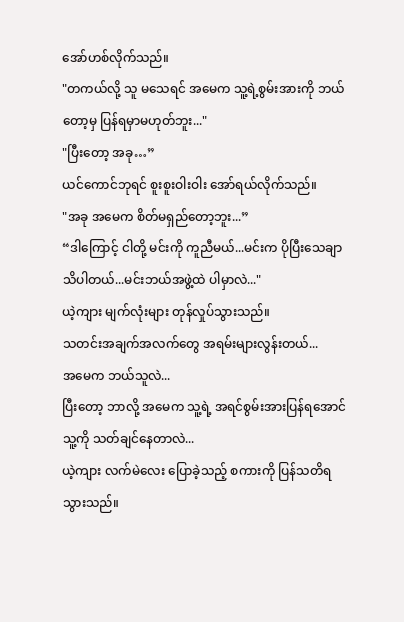အော်ဟစ်လိုက်သည်။
"တကယ်လို့ သူ မသေရင် အမေက သူ့ရဲ့စွမ်းအားကို ဘယ်တော့မှ ပြန်ရမှာမဟုတ်ဘူး..."
"ပြီးတော့ အခု…”
ယင်ကောင်ဘုရင် စူးစူးဝါးဝါး အော်ရယ်လိုက်သည်။
"အခု အမေက စိတ်မရှည်တော့ဘူး...”
“ဒါကြောင့် ငါတို့ မင်းကို ကူညီမယ်...မင်းက ပိုပြီးသေချာသိပါတယ်...မင်းဘယ်အဖွဲ့ထဲ ပါမှာလဲ..."
ယဲ့ကျား မျက်လုံးများ တုန်လှုပ်သွားသည်။
သတင်းအချက်အလက်တွေ အရမ်းများလွန်းတယ်...
အမေက ဘယ်သူလဲ...
ပြီးတော့ ဘာလို့ အမေက သူ့ရဲ့ အရင်စွမ်းအားပြန်ရအောင် သူ့ကို သတ်ချင်နေတာလဲ...
ယဲ့ကျား လက်မဲလေး ပြောခဲ့သည့် စကားကို ပြန်သတိရသွားသည်။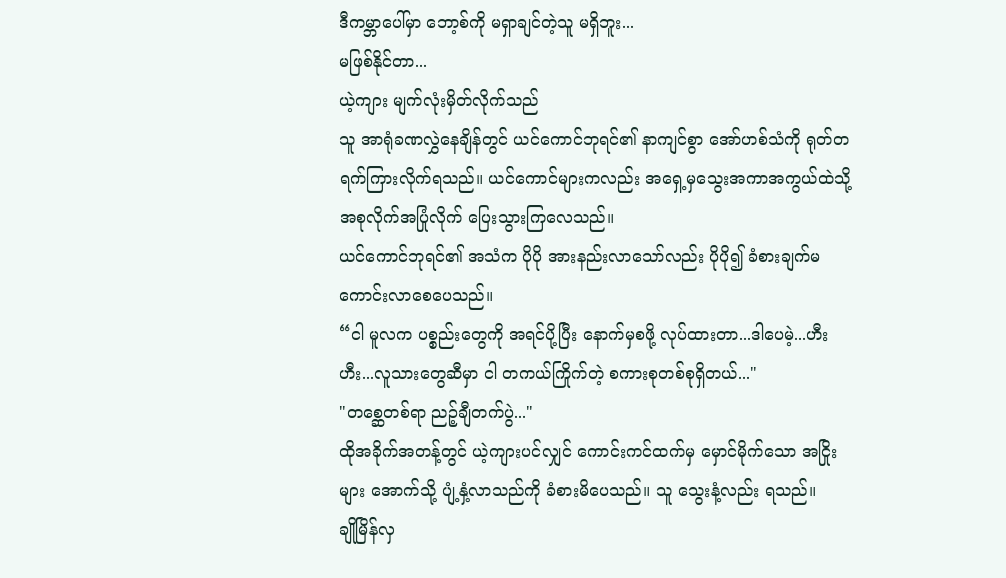ဒီကမ္ဘာပေါ်မှာ ဘော့စ်ကို မရှာချင်တဲ့သူ မရှိဘူး...
မဖြစ်နိုင်တာ...
ယဲ့ကျား မျက်လုံးမှိတ်လိုက်သည်
သူ အာရုံခဏလွှဲနေချိန်တွင် ယင်ကောင်ဘုရင်၏ နာကျင်စွာ အော်ဟစ်သံကို ရုတ်တရက်ကြားလိုက်ရသည်။ ယင်ကောင်များကလည်း အရှေ့မှသွေးအကာအကွယ်ထဲသို့ အစုလိုက်အပြုံလိုက် ပြေးသွားကြလေသည်။
ယင်ကောင်ဘုရင်၏ အသံက ပိုပို အားနည်းလာသော်လည်း ပိုပို၍ ခံစားချက်မကောင်းလာစေပေသည်။
“ငါ မူလက ပစ္စည်းတွေကို အရင်ပို့ပြီး နောက်မှစဖို့ လုပ်ထားတာ...ဒါပေမဲ့...ဟီးဟီး...လူသားတွေဆီမှာ ငါ တကယ်ကြိုက်တဲ့ စကားစုတစ်စုရှိတယ်..."
"တစ္ဆေတစ်ရာ ညဉ့်ချီတက်ပွဲ..."
ထိုအခိုက်အတန့်တွင် ယဲ့ကျားပင်လျှင် ကောင်းကင်ထက်မှ မှောင်မိုက်သော အငြိုးများ အောက်သို့ ပျံ့နှံ့လာသည်ကို ခံစားမိပေသည်။ သူ သွေးနံ့လည်း ရသည်။
ချိုမြိန်လှ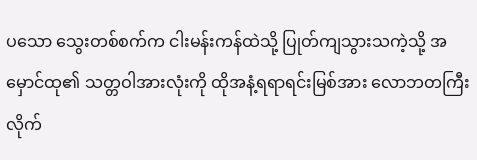ပသော သွေးတစ်စက်က ငါးမန်းကန်ထဲသို့ ပြုတ်ကျသွားသကဲ့သို့ အမှောင်ထု၏ သတ္တဝါအားလုံးကို ထိုအနံ့ရရာရင်းမြစ်အား လောဘတကြီး လိုက်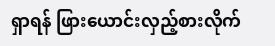ရှာရန် ဖြားယောင်းလှည့်စားလိုက်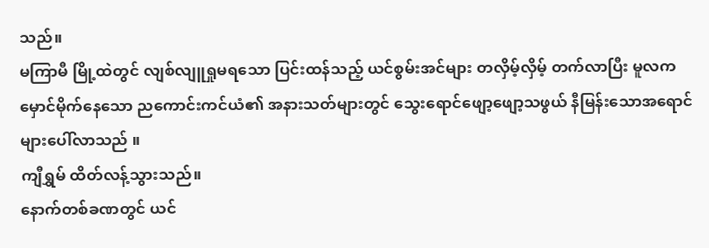သည်။
မကြာမီ မြို့ထဲတွင် လျစ်လျူရှုမရသော ပြင်းထန်သည့် ယင်စွမ်းအင်များ တလှိမ့်လှိမ့် တက်လာပြီး မူလက မှောင်မိုက်နေသော ညကောင်းကင်ယံ၏ အနားသတ်များတွင် သွေးရောင်ဖျော့ဖျော့သဖွယ် နီမြန်းသောအရောင်များပေါ်လာသည် ။
ကျီရွှမ် ထိတ်လန့်သွားသည်။
နောက်တစ်ခဏတွင် ယင်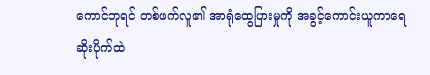ကောင်ဘုရင် တစ်ဖက်လူ၏ အာရုံထွေပြားမှုကို အခွင့်ကောင်းယူကာရေဆိုးပိုက်ထဲ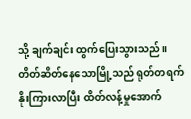သို့ ချက်ချင်း ထွက်ပြေးသွားသည်။
တိတ်ဆိတ်နေသောမြို့သည် ရုတ်တရက် နိုးကြားလာပြီး ထိတ်လန့်မှုအောက်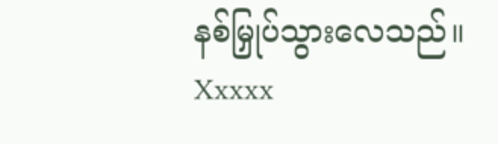နစ်မြှုပ်သွားလေသည်။
Xxxxx